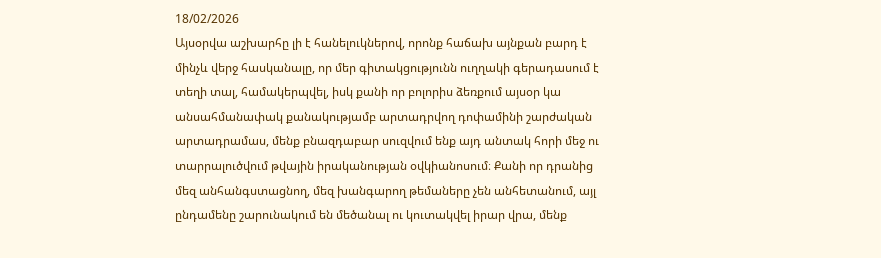18/02/2026
Այսօրվա աշխարհը լի է հանելուկներով, որոնք հաճախ այնքան բարդ է մինչև վերջ հասկանալը, որ մեր գիտակցությունն ուղղակի գերադասում է տեղի տալ, համակերպվել, իսկ քանի որ բոլորիս ձեռքում այսօր կա անսահմանափակ քանակությամբ արտադրվող դոփամինի շարժական արտադրամաս, մենք բնազդաբար սուզվում ենք այդ անտակ հորի մեջ ու տարրալուծվում թվային իրականության օվկիանոսում։ Քանի որ դրանից մեզ անհանգստացնող, մեզ խանգարող թեմաները չեն անհետանում, այլ ընդամենը շարունակում են մեծանալ ու կուտակվել իրար վրա, մենք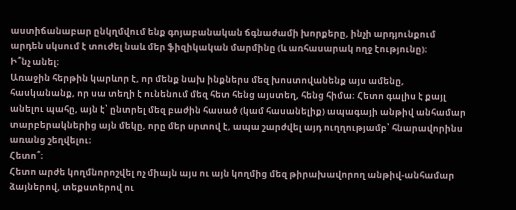աստիճանաբար ընկղմվում ենք գոյաբանական ճգնաժամի խորքերը, ինչի արդյունքում արդեն սկսում է տուժել նաև մեր ֆիզիկական մարմինը (և առհասարակ ողջ էությունը)։
Ի՞նչ անել։
Առաջին հերթին կարևոր է, որ մենք նախ ինքներս մեզ խոստովանենք այս ամենը, հասկանանք, որ սա տեղի է ունենում մեզ հետ հենց այստեղ, հենց հիմա։ Հետո գալիս է քայլ անելու պահը, այն է՝ ընտրել մեզ բաժին հասած (կամ հասանելիք) ապագայի անթիվ անհամար տարբերակներից այն մեկը, որը մեր սրտով է, ապա շարժվել այդ ուղղությամբ՝ հնարավորինս առանց շեղվելու։
Հետո՞։
Հետո արժե կողմնորոշվել ոչ միայն այս ու այն կողմից մեզ թիրախավորող անթիվ-անհամար ձայներով, տեքստերով ու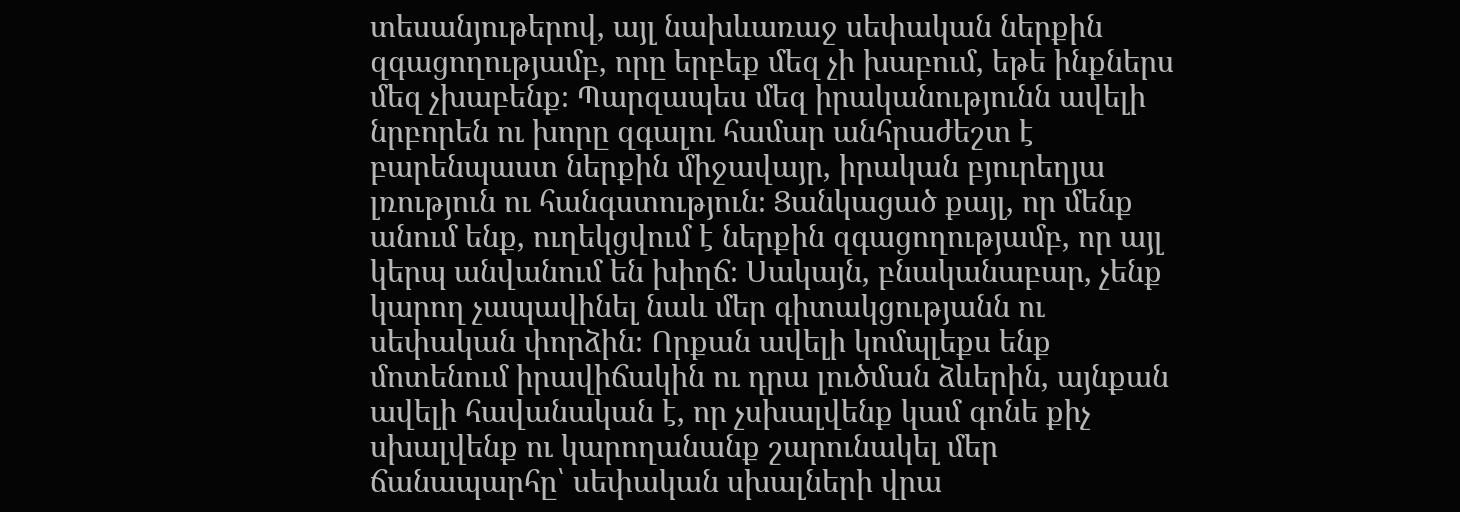տեսանյութերով, այլ նախևառաջ սեփական ներքին զգացողությամբ, որը երբեք մեզ չի խաբում, եթե ինքներս մեզ չխաբենք։ Պարզապես մեզ իրականությունն ավելի նրբորեն ու խորը զգալու համար անհրաժեշտ է բարենպաստ ներքին միջավայր, իրական բյուրեղյա լռություն ու հանգստություն։ Ցանկացած քայլ, որ մենք անում ենք, ուղեկցվում է ներքին զգացողությամբ, որ այլ կերպ անվանում են խիղճ։ Սակայն, բնականաբար, չենք կարող չապավինել նաև մեր գիտակցությանն ու սեփական փորձին։ Որքան ավելի կոմպլեքս ենք մոտենում իրավիճակին ու դրա լուծման ձևերին, այնքան ավելի հավանական է, որ չսխալվենք կամ գոնե քիչ սխալվենք ու կարողանանք շարունակել մեր ճանապարհը՝ սեփական սխալների վրա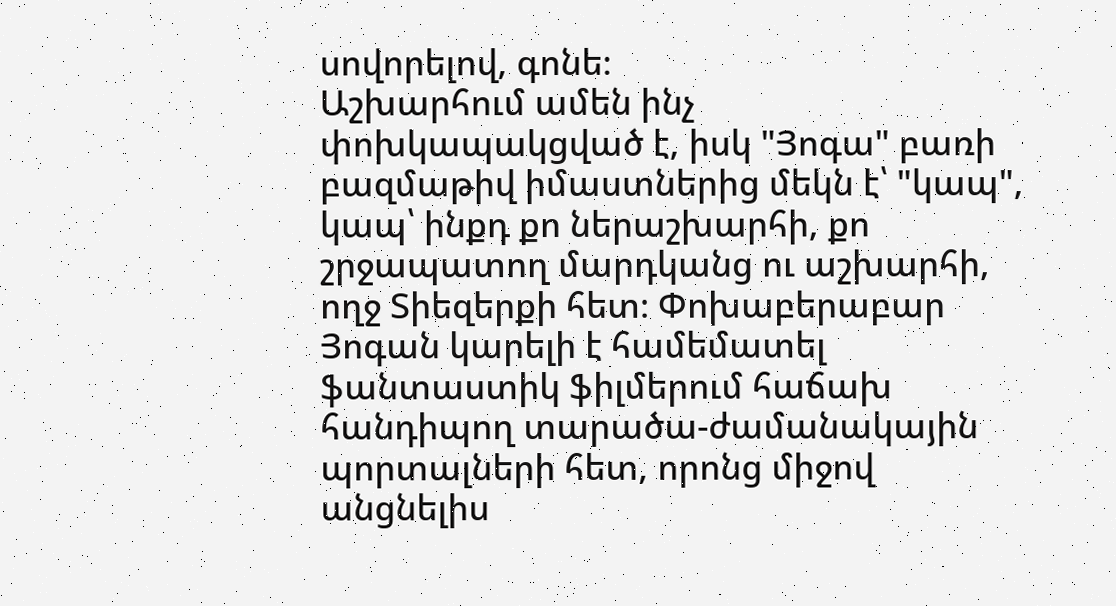սովորելով, գոնե։
Աշխարհում ամեն ինչ փոխկապակցված է, իսկ "Յոգա" բառի բազմաթիվ իմաստներից մեկն է՝ "կապ", կապ՝ ինքդ քո ներաշխարհի, քո շրջապատող մարդկանց ու աշխարհի, ողջ Տիեզերքի հետ։ Փոխաբերաբար Յոգան կարելի է համեմատել ֆանտաստիկ ֆիլմերում հաճախ հանդիպող տարածա-ժամանակային պորտալների հետ, որոնց միջով անցնելիս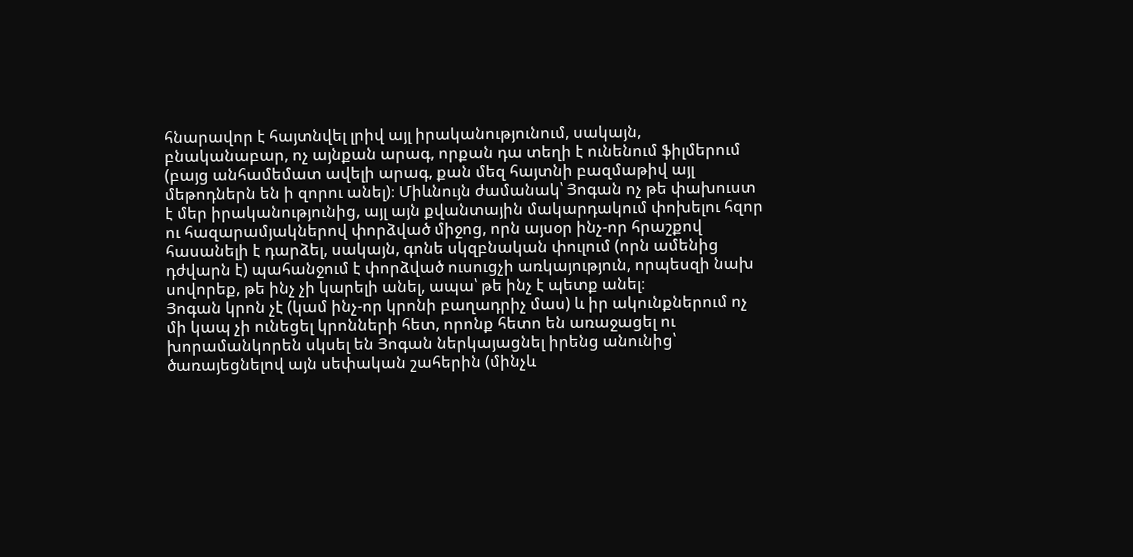հնարավոր է հայտնվել լրիվ այլ իրականությունում, սակայն, բնականաբար, ոչ այնքան արագ, որքան դա տեղի է ունենում ֆիլմերում (բայց անհամեմատ ավելի արագ, քան մեզ հայտնի բազմաթիվ այլ մեթոդներն են ի զորու անել)։ Միևնույն ժամանակ՝ Յոգան ոչ թե փախուստ է մեր իրականությունից, այլ այն քվանտային մակարդակում փոխելու հզոր ու հազարամյակներով փորձված միջոց, որն այսօր ինչ-որ հրաշքով հասանելի է դարձել, սակայն, գոնե սկզբնական փուլում (որն ամենից դժվարն է) պահանջում է փորձված ուսուցչի առկայություն, որպեսզի նախ սովորեք, թե ինչ չի կարելի անել, ապա՝ թե ինչ է պետք անել։
Յոգան կրոն չէ (կամ ինչ-որ կրոնի բաղադրիչ մաս) և իր ակունքներում ոչ մի կապ չի ունեցել կրոնների հետ, որոնք հետո են առաջացել ու խորամանկորեն սկսել են Յոգան ներկայացնել իրենց անունից՝ ծառայեցնելով այն սեփական շահերին (մինչև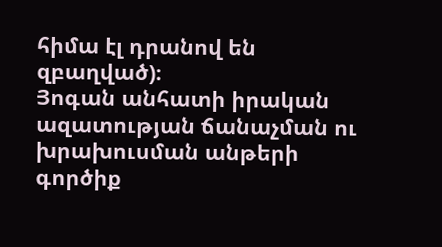հիմա էլ դրանով են զբաղված)։
Յոգան անհատի իրական ազատության ճանաչման ու խրախուսման անթերի գործիք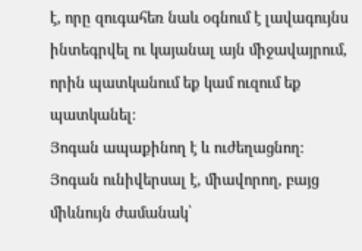է, որը զուգահեռ նաև օգնում է լավագույնս ինտեգրվել ու կայանալ այն միջավայրում, որին պատկանում եք կամ ուզում եք պատկանել։
Յոգան ապաքինող է և ուժեղացնող։
Յոգան ունիվերսալ է, միավորող, բայց միևնույն ժամանակ՝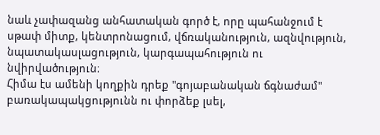նաև չափազանց անհատական գործ է, որը պահանջում է սթափ միտք, կենտրոնացում, վճռականություն, ազնվություն, նպատակասլացություն, կարգապահություն ու նվիրվածություն։
Հիմա էս ամենի կողքին դրեք "գոյաբանական ճգնաժամ" բառակապակցությունն ու փորձեք լսել,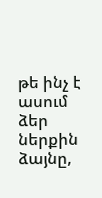թե ինչ է ասում ձեր ներքին ձայնը,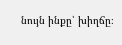նույն ինքը՝ խիղճը։